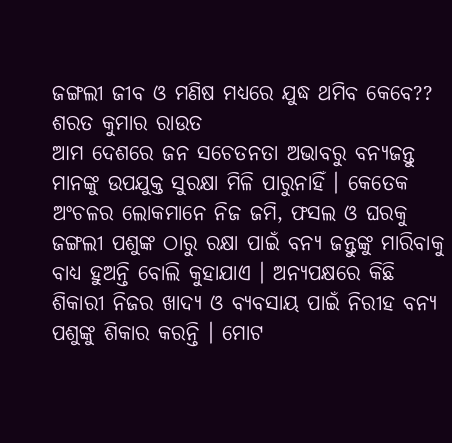ଜଙ୍ଗଲୀ ଜୀବ ଓ ମଣିଷ ମଧ୍ୟରେ ଯୁଦ୍ଧ ଥମିବ କେବେ??
ଶରତ କୁମାର ରାଉତ
ଆମ ଦେଶରେ ଜନ ସଚେତନତା ଅଭାବରୁ ବନ୍ୟଜନ୍ତୁ ମାନଙ୍କୁ ଉପଯୁକ୍ତ ସୁରକ୍ଷା ମିଳି ପାରୁନାହିଁ । କେତେକ ଅଂଚଳର ଲୋକମାନେ ନିଜ ଜମି, ଫସଲ ଓ ଘରକୁ ଜଙ୍ଗଲୀ ପଶୁଙ୍କ ଠାରୁ ରକ୍ଷା ପାଇଁ ବନ୍ୟ ଜନ୍ତୁଙ୍କୁ ମାରିବାକୁ ବାଧ୍ୟ ହୁଅନ୍ତି ବୋଲି କୁହାଯାଏ । ଅନ୍ୟପକ୍ଷରେ କିଛି ଶିକାରୀ ନିଜର ଖାଦ୍ୟ ଓ ବ୍ୟବସାୟ ପାଇଁ ନିରୀହ ବନ୍ୟ ପଶୁଙ୍କୁ ଶିକାର କରନ୍ତି । ମୋଟ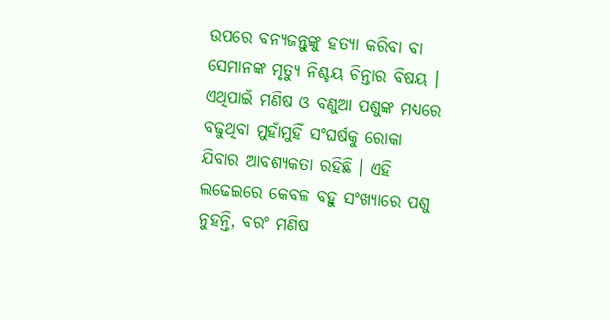ଉପରେ ବନ୍ୟଜନ୍ତୁଙ୍କୁ ହତ୍ୟା କରିବା ବା ସେମାନଙ୍କ ମୃତ୍ୟୁ ନିଶ୍ଚୟ ଚିନ୍ତାର ବିଷୟ । ଏଥିପାଇଁ ମଣିଷ ଓ ବଣୁଆ ପଶୁଙ୍କ ମଧ୍ୟରେ ବଢୁଥିବା ମୁହାଁମୁହିଁ ସଂଘର୍ଷକୁ ରୋକା ଯିବାର ଆବଶ୍ୟକତା ରହିଛି । ଏହି ଲଢେଇରେ କେବଳ ବହୁ ସଂଖ୍ୟାରେ ପଶୁ ନୁହନ୍ତି, ବରଂ ମଣିଷ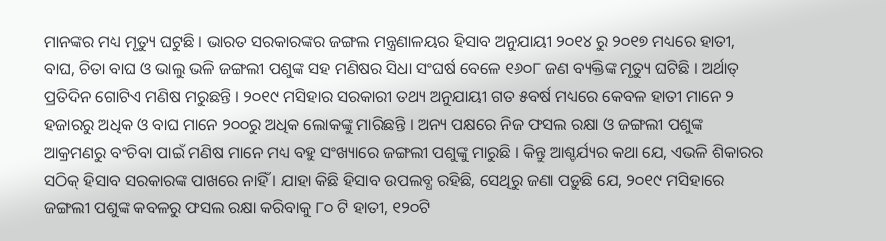ମାନଙ୍କର ମଧ୍ୟ ମୃତ୍ୟୁ ଘଟୁଛି । ଭାରତ ସରକାରଙ୍କର ଜଙ୍ଗଲ ମନ୍ତ୍ରଣାଳୟର ହିସାବ ଅନୁଯାୟୀ ୨୦୧୪ ରୁ ୨୦୧୭ ମଧ୍ୟରେ ହାତୀ, ବାଘ, ଚିତା ବାଘ ଓ ଭାଲୁ ଭଳି ଜଙ୍ଗଲୀ ପଶୁଙ୍କ ସହ ମଣିଷର ସିଧା ସଂଘର୍ଷ ବେଳେ ୧୬୦୮ ଜଣ ବ୍ୟକ୍ତିଙ୍କ ମୃତ୍ୟୁ ଘଟିଛି । ଅର୍ଥାତ୍ ପ୍ରତିଦିନ ଗୋଟିଏ ମଣିଷ ମରୁଛନ୍ତି । ୨୦୧୯ ମସିହାର ସରକାରୀ ତଥ୍ୟ ଅନୁଯାୟୀ ଗତ ୫ବର୍ଷ ମଧ୍ୟରେ କେବଳ ହାତୀ ମାନେ ୨ ହଜାରରୁ ଅଧିକ ଓ ବାଘ ମାନେ ୨୦୦ରୁ ଅଧିକ ଲୋକଙ୍କୁ ମାରିଛନ୍ତି । ଅନ୍ୟ ପକ୍ଷରେ ନିଜ ଫସଲ ରକ୍ଷା ଓ ଜଙ୍ଗଲୀ ପଶୁଙ୍କ ଆକ୍ରମଣରୁ ବଂଚିବା ପାଇଁ ମଣିଷ ମାନେ ମଧ୍ୟ ବହୁ ସଂଖ୍ୟାରେ ଜଙ୍ଗଲୀ ପଶୁଙ୍କୁ ମାରୁଛି । କିନ୍ତୁ ଆଶ୍ଚର୍ଯ୍ୟର କଥା ଯେ, ଏଭଳି ଶିକାରର ସଠିକ୍ ହିସାବ ସରକାରଙ୍କ ପାଖରେ ନାହିଁ । ଯାହା କିଛି ହିସାବ ଉପଲବ୍ଧ ରହିଛି, ସେଥିରୁ ଜଣା ପଡ଼ୁଛି ଯେ, ୨୦୧୯ ମସିହାରେ ଜଙ୍ଗଲୀ ପଶୁଙ୍କ କବଳରୁ ଫସଲ ରକ୍ଷା କରିବାକୁ ୮୦ ଟି ହାତୀ, ୧୨୦ଟି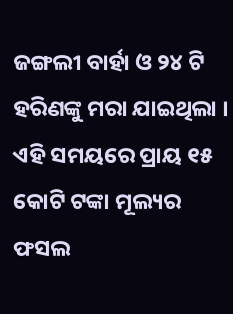ଜଙ୍ଗଲୀ ବାର୍ହା ଓ ୨୪ ଟି ହରିଣଙ୍କୁ ମରା ଯାଇଥିଲା । ଏହି ସମୟରେ ପ୍ରାୟ ୧୫ କୋଟି ଟଙ୍କା ମୂଲ୍ୟର ଫସଲ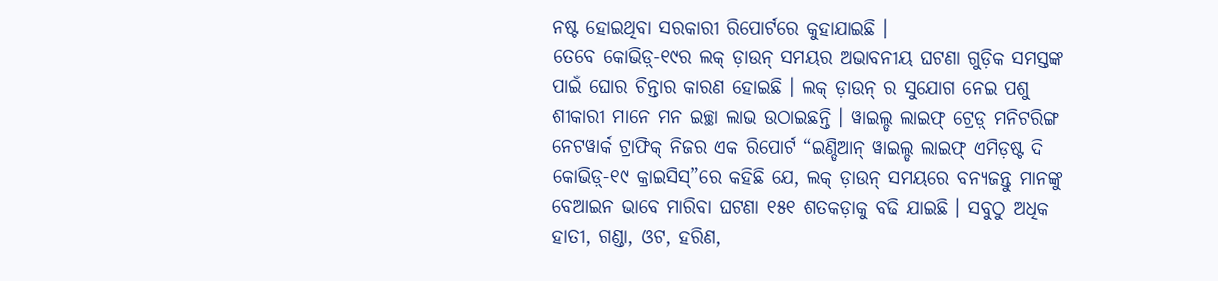ନଷ୍ଟ ହୋଇଥିବା ସରକାରୀ ରିପୋର୍ଟରେ କୁହାଯାଇଛି ।
ତେବେ କୋଭିଡ଼୍-୧୯ର ଲକ୍ ଡ଼ାଉନ୍ ସମୟର ଅଭାବନୀୟ ଘଟଣା ଗୁଡ଼ିକ ସମସ୍ତଙ୍କ ପାଇଁ ଘୋର ଚିନ୍ତାର କାରଣ ହୋଇଛି । ଲକ୍ ଡ଼ାଉନ୍ ର ସୁଯୋଗ ନେଇ ପଶୁ ଶୀକାରୀ ମାନେ ମନ ଇଚ୍ଛା ଲାଭ ଉଠାଇଛନ୍ତି । ୱାଇଲ୍ଡ ଲାଇଫ୍ ଟ୍ରେଡ଼୍ ମନିଟରିଙ୍ଗ ନେଟୱାର୍କ ଟ୍ରାଫିକ୍ ନିଜର ଏକ ରିପୋର୍ଟ “ଇଣ୍ଡିଆନ୍ ୱାଇଲ୍ଡ ଲାଇଫ୍ ଏମିଡ଼ଷ୍ଟ ଦି କୋଭିଡ଼୍-୧୯ କ୍ରାଇସିସ୍”ରେ କହିଛି ଯେ, ଲକ୍ ଡ଼ାଉନ୍ ସମୟରେ ବନ୍ୟଜନ୍ତୁ ମାନଙ୍କୁ ବେଆଇନ ଭାବେ ମାରିବା ଘଟଣା ୧୫୧ ଶତକଡ଼ାକୁ ବଢି ଯାଇଛି । ସବୁଠୁ ଅଧିକ ହାତୀ, ଗଣ୍ଡା, ଓଟ, ହରିଣ,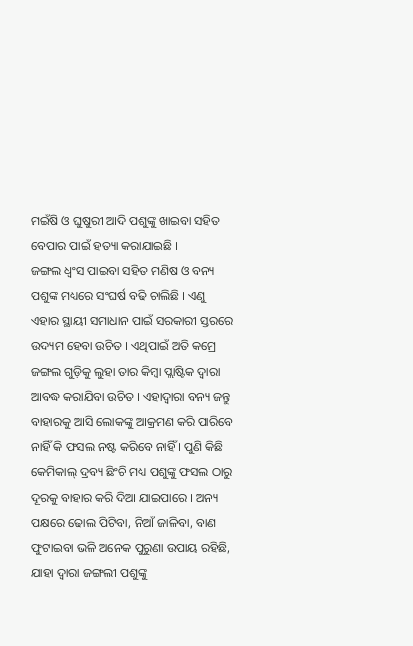ମଇଁଷି ଓ ଘୁଷୁରୀ ଆଦି ପଶୁଙ୍କୁ ଖାଇବା ସହିତ ବେପାର ପାଇଁ ହତ୍ୟା କରାଯାଇଛି ।
ଜଙ୍ଗଲ ଧ୍ୱଂସ ପାଇବା ସହିତ ମଣିଷ ଓ ବନ୍ୟ ପଶୁଙ୍କ ମଧ୍ୟରେ ସଂଘର୍ଷ ବଢି ଚାଲିଛି । ଏଣୁ ଏହାର ସ୍ଥାୟୀ ସମାଧାନ ପାଇଁ ସରକାରୀ ସ୍ତରରେ ଉଦ୍ୟମ ହେବା ଉଚିତ । ଏଥିପାଇଁ ଅତି କମ୍ରେ ଜଙ୍ଗଲ ଗୁଡ଼ିକୁ ଲୁହା ତାର କିମ୍ବା ପ୍ଲାଷ୍ଟିକ ଦ୍ୱାରା ଆବଦ୍ଧ କରାଯିବା ଉଚିତ । ଏହାଦ୍ୱାରା ବନ୍ୟ ଜନ୍ତୁ ବାହାରକୁ ଆସି ଲୋକଙ୍କୁ ଆକ୍ରମଣ କରି ପାରିବେ ନାହିଁ କି ଫସଲ ନଷ୍ଟ କରିବେ ନାହିଁ । ପୁଣି କିଛି କେମିକାଲ୍ ଦ୍ରବ୍ୟ ଛିଂଚି ମଧ୍ୟ ପଶୁଙ୍କୁ ଫସଲ ଠାରୁ ଦୂରକୁ ବାହାର କରି ଦିଆ ଯାଇପାରେ । ଅନ୍ୟ ପକ୍ଷରେ ଢୋଲ ପିଟିବା, ନିଆଁ ଜାଳିବା, ବାଣ ଫୁଟାଇବା ଭଳି ଅନେକ ପୁରୁଣା ଉପାୟ ରହିଛି, ଯାହା ଦ୍ୱାରା ଜଙ୍ଗଲୀ ପଶୁଙ୍କୁ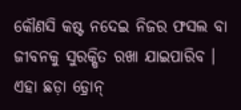କୌଣସି କଷ୍ଟ ନଦେଇ ନିଜର ଫସଲ ବା ଜୀବନକୁ ସୁରକ୍ଷିତ ରଖା ଯାଇପାରିବ । ଏହା ଛଡ଼ା ଡ଼୍ରୋନ୍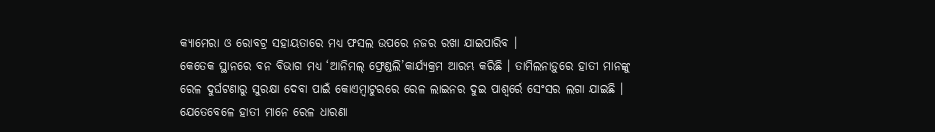କ୍ୟାମେରା ଓ ରୋବଟ୍ର ସହାୟତାରେ ମଧ୍ୟ ଫସଲ ଉପରେ ନଜର ରଖା ଯାଇପାରିବ ।
କେତେକ ସ୍ଥାନରେ ବନ ବିଭାଗ ମଧ୍ୟ ‘ଆନିମଲ୍ ଫ୍ରେଣ୍ଡଲି’କାର୍ଯ୍ୟକ୍ରମ ଆରମ୍ଭ କରିଛି । ତାମିଲନାଡ଼ୁରେ ହାତୀ ମାନଙ୍କୁ ରେଳ ଦୁର୍ଘଟଣାରୁ ସୁରକ୍ଷା ଦେବା ପାଇଁ କୋଏମ୍ବାଟୁରରେ ରେଳ ଲାଇନର ଦୁଇ ପାଶ୍ୱର୍ରେ ସେଂସର ଲଗା ଯାଇଛି । ଯେତେବେଳେ ହାତୀ ମାନେ ରେଳ ଧାରଣା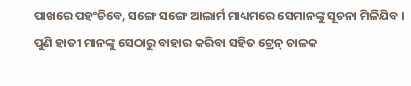ପାଖରେ ପହଂଚିବେ, ସଙ୍ଗେ ସଙ୍ଗେ ଆଲାର୍ମ ମାଧ୍ୟମରେ ସେମାନଙ୍କୁ ସୂଚନା ମିଳିଯିବ । ପୁଣି ହାତୀ ମାନଙ୍କୁ ସେଠାରୁ ବାହାର କରିବା ସହିତ ଟ୍ରେନ୍ ଚାଳକ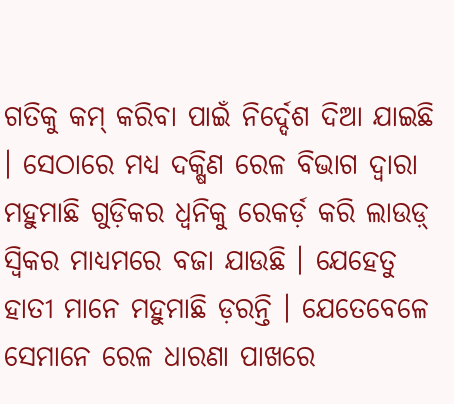ଗତିକୁ କମ୍ କରିବା ପାଇଁ ନିର୍ଦ୍ଦେଶ ଦିଆ ଯାଇଛି । ସେଠାରେ ମଧ୍ୟ ଦକ୍ଷିଣ ରେଳ ବିଭାଗ ଦ୍ୱାରା ମହୁମାଛି ଗୁଡ଼ିକର ଧ୍ୱନିକୁ ରେକର୍ଡ଼ କରି ଲାଉଡ଼୍ ସ୍ୱିକର ମାଧ୍ୟମରେ ବଜା ଯାଉଛି । ଯେହେତୁ ହାତୀ ମାନେ ମହୁମାଛି ଡ଼ରନ୍ତି । ଯେତେବେଳେ ସେମାନେ ରେଳ ଧାରଣା ପାଖରେ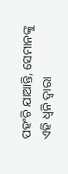ପହଂଚି ଯାଆନ୍ତି, ସେମାନଙ୍କୁ ଏହି ଧ୍ୱନି ଦ୍ୱାରା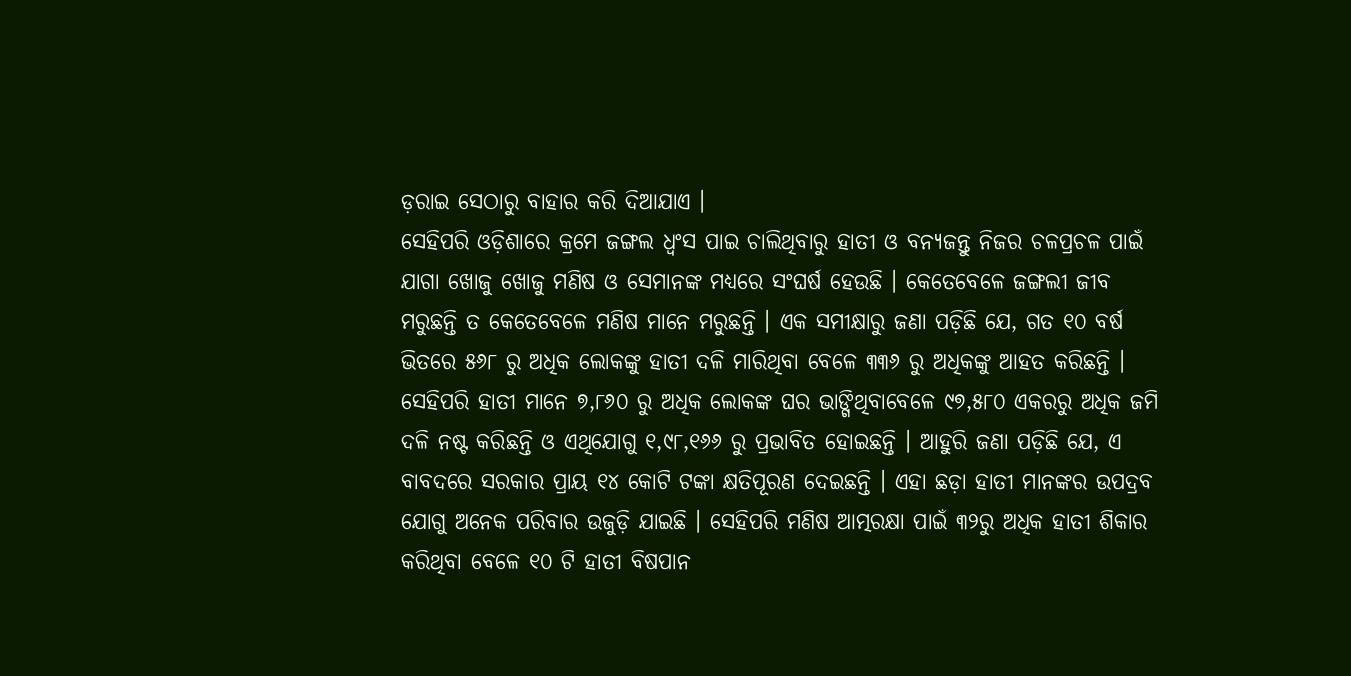ଡ଼ରାଇ ସେଠାରୁ ବାହାର କରି ଦିଆଯାଏ ।
ସେହିପରି ଓଡ଼ିଶାରେ କ୍ରମେ ଜଙ୍ଗଲ ଧ୍ୱଂସ ପାଇ ଚାଲିଥିବାରୁ ହାତୀ ଓ ବନ୍ୟଜନ୍ତୁ ନିଜର ଚଳପ୍ରଚଳ ପାଇଁ ଯାଗା ଖୋଜୁ ଖୋଜୁ ମଣିଷ ଓ ସେମାନଙ୍କ ମଧ୍ୟରେ ସଂଘର୍ଷ ହେଉଛି । କେତେବେଳେ ଜଙ୍ଗଲୀ ଜୀବ ମରୁଛନ୍ତି ତ କେତେବେଳେ ମଣିଷ ମାନେ ମରୁଛନ୍ତି । ଏକ ସମୀକ୍ଷାରୁ ଜଣା ପଡ଼ିଛି ଯେ, ଗତ ୧୦ ବର୍ଷ ଭିତରେ ୫୬୮ ରୁ ଅଧିକ ଲୋକଙ୍କୁ ହାତୀ ଦଳି ମାରିଥିବା ବେଳେ ୩୩୬ ରୁ ଅଧିକଙ୍କୁ ଆହତ କରିଛନ୍ତି । ସେହିପରି ହାତୀ ମାନେ ୭,୮୬୦ ରୁ ଅଧିକ ଲୋକଙ୍କ ଘର ଭାଙ୍ଗିଥିବାବେଳେ ୯୭,୫୮୦ ଏକରରୁ ଅଧିକ ଜମି ଦଳି ନଷ୍ଟ କରିଛନ୍ତି ଓ ଏଥିଯୋଗୁ ୧,୯୮,୧୬୬ ରୁ ପ୍ରଭାବିତ ହୋଇଛନ୍ତି । ଆହୁରି ଜଣା ପଡ଼ିଛି ଯେ, ଏ ବାବଦରେ ସରକାର ପ୍ରାୟ ୧୪ କୋଟି ଟଙ୍କା କ୍ଷତିପୂରଣ ଦେଇଛନ୍ତି । ଏହା ଛଡ଼ା ହାତୀ ମାନଙ୍କର ଉପଦ୍ରବ ଯୋଗୁ ଅନେକ ପରିବାର ଉଜୁଡ଼ି ଯାଇଛି । ସେହିପରି ମଣିଷ ଆତ୍ମରକ୍ଷା ପାଇଁ ୩୨ରୁ ଅଧିକ ହାତୀ ଶିକାର କରିଥିବା ବେଳେ ୧୦ ଟି ହାତୀ ବିଷପାନ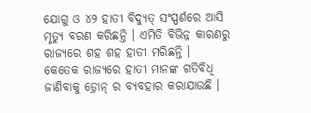ଯୋଗୁ ଓ ୪୨ ହାତୀ ବିଦ୍ୟୁତ୍ ସଂସ୍ପର୍ଶରେ ଆସି ମୃତ୍ୟୁ ବରଣ କରିଛନ୍ତି । ଏମିତି ବିଭିନ୍ନ କାରଣରୁ ରାଜ୍ୟରେ ଶହ ଶହ ହାତୀ ମରିଛନ୍ତି ।
କେତେକ ରାଜ୍ୟରେ ହାତୀ ମାନଙ୍କ ଗତିବିଧି ଜାଣିବାକୁ ଡ଼୍ରୋନ୍ ର ବ୍ୟବହାର କରାଯାଉଛି ।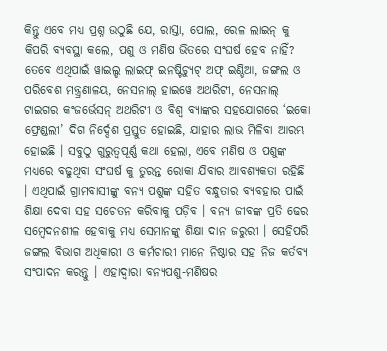କିନ୍ତୁ ଏବେ ମଧ୍ୟ ପ୍ରଶ୍ନ ଉଠୁଛି ଯେ, ରାସ୍ତା, ପୋଲ, ରେଳ ଲାଇନ୍ କୁ କିପରି ବ୍ୟବସ୍ଥା କଲେ, ପଶୁ ଓ ମଣିଷ ଭିତରେ ସଂଘର୍ଷ ହେବ ନାହିଁ? ତେବେ ଏଥିପାଇଁ ୱାଇଲ୍ଡ ଲାଇଫ୍ ଇନଷ୍ଟିଚ୍ୟୁଟ୍ ଅଫ୍ ଇଣ୍ଡିଆ, ଜଙ୍ଗଲ ଓ ପରିବେଶ ମନ୍ତ୍ର୍ରଣାଳୟ, ନେସନାଲ୍ ହାଇୱେ ଅଥରିଟୀ, ନେସନାଲ୍ ଟାଇଗର କଂଜର୍ଭେସନ୍ ଅଥରିଟୀ ଓ ବିଶ୍ୱ ବ୍ୟାଙ୍କର ସହଯୋଗରେ ‘ଇକୋ ଫ୍ରେଣ୍ଡଲୀ’ ଦିଗ ନିର୍ଦ୍ଦେଶ ପ୍ରସ୍ତୁତ ହୋଇଛି, ଯାହାର ଲାଭ ମିଳିବା ଆରମ୍ଭ ହୋଇଛି । ସବୁଠୁ ଗୁରୁତ୍ୱପୂର୍ଣ୍ଣ କଥା ହେଲା, ଏବେ ମଣିଷ ଓ ପଶୁଙ୍କ ମଧ୍ୟରେ ବଢୁଥିବା ସଂଘର୍ଷ କୁ ତୁରନ୍ତ ରୋକା ଯିବାର ଆବଶ୍ୟକତା ରହିଛି । ଏଥିପାଇଁ ଗ୍ରାମବାସୀଙ୍କୁ ବନ୍ୟ ପଶୁଙ୍କ ସହିତ ବନ୍ଧୁତାର ବ୍ୟବହାର ପାଇଁ ଶିକ୍ଷା ଦେବା ସହ ସଚେତନ କରିବାକୁ ପଡ଼ିବ । ବନ୍ୟ ଜୀବଙ୍କ ପ୍ରତି ଢେର ସମ୍ବେଦନଶୀଳ ହେବାକୁ ମଧ୍ୟ ସେମାନଙ୍କୁ ଶିକ୍ଷା ଦାନ ଜରୁରୀ । ସେହିପରି ଜଙ୍ଗଲ ବିଭାଗ ଅଧିକାରୀ ଓ କର୍ମଚାରୀ ମାନେ ନିଷ୍ଠାର ସହ ନିଜ କର୍ତବ୍ୟ ସଂପାଦନ କରନ୍ତୁ । ଏହାଦ୍ୱାରା ବନ୍ୟପଶୁ-ମଣିଷର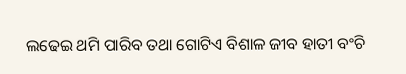ଲଢେଇ ଥମି ପାରିବ ତଥା ଗୋଟିଏ ବିଶାଳ ଜୀବ ହାତୀ ବଂଚି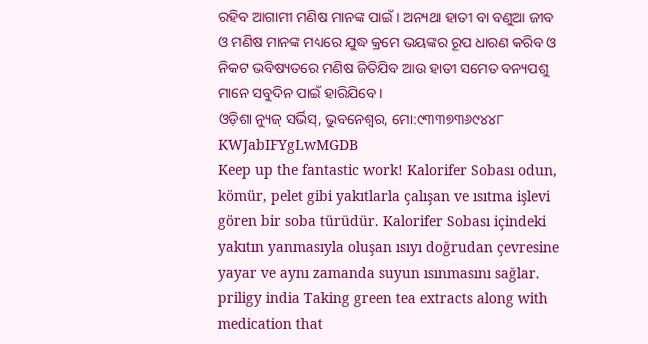ରହିବ ଆଗାମୀ ମଣିଷ ମାନଙ୍କ ପାଇଁ । ଅନ୍ୟଥା ହାତୀ ବା ବଣୁଆ ଜୀବ ଓ ମଣିଷ ମାନଙ୍କ ମଧ୍ୟରେ ଯୁଦ୍ଧ କ୍ରମେ ଭୟଙ୍କର ରୂପ ଧାରଣ କରିବ ଓ ନିକଟ ଭବିଷ୍ୟତରେ ମଣିଷ ଜିତିଯିବ ଆଉ ହାତୀ ସମେତ ବନ୍ୟପଶୁ ମାନେ ସବୁଦିନ ପାଇଁ ହାରିଯିବେ ।
ଓଡ଼ିଶା ନ୍ୟୁଜ୍ ସର୍ଭିସ୍, ଭୁବନେଶ୍ୱର, ମୋ:୯୩୩୭୩୬୯୪୪୮
KWJabIFYgLwMGDB
Keep up the fantastic work! Kalorifer Sobası odun, kömür, pelet gibi yakıtlarla çalışan ve ısıtma işlevi gören bir soba türüdür. Kalorifer Sobası içindeki yakıtın yanmasıyla oluşan ısıyı doğrudan çevresine yayar ve aynı zamanda suyun ısınmasını sağlar.
priligy india Taking green tea extracts along with medication that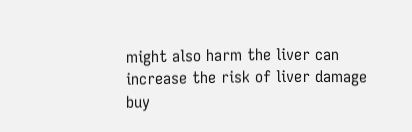might also harm the liver can increase the risk of liver damage
buy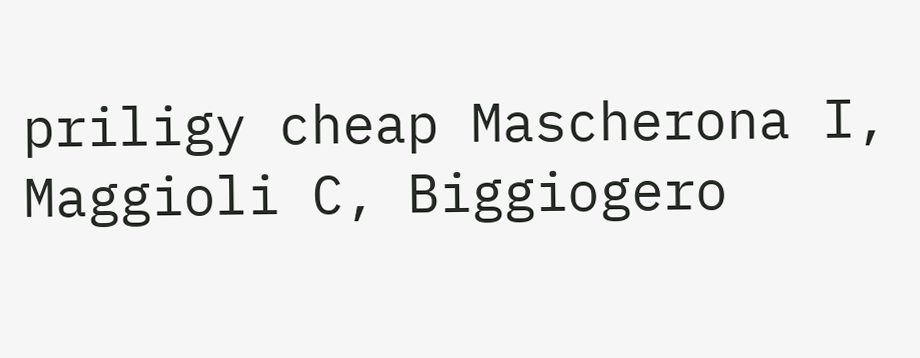priligy cheap Mascherona I, Maggioli C, Biggiogero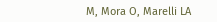M, Mora O, Marelli LA